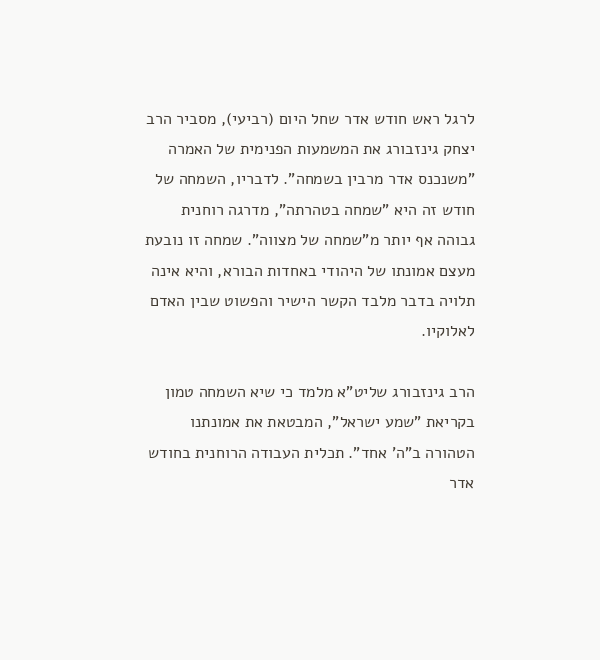לרגל ראש חודש אדר שחל היום (רביעי), מסביר הרב יצחק גינזבורג את המשמעות הפנימית של האמרה "משנכנס אדר מרבין בשמחה". לדבריו, השמחה של חודש זה היא "שמחה בטהרתה", מדרגה רוחנית גבוהה אף יותר מ"שמחה של מצווה". שמחה זו נובעת מעצם אמונתו של היהודי באחדות הבורא, והיא אינה תלויה בדבר מלבד הקשר הישיר והפשוט שבין האדם לאלוקיו.

הרב גינזבורג שליט"א מלמד כי שיא השמחה טמון בקריאת "שמע ישראל", המבטאת את אמונתנו הטהורה ב"ה' אחד". תכלית העבודה הרוחנית בחודש אדר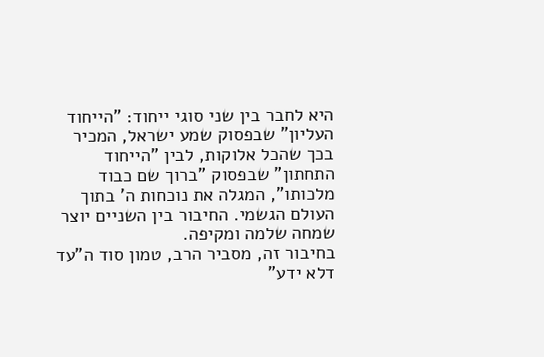היא לחבר בין שני סוגי ייחוד: "הייחוד העליון" שבפסוק שמע ישראל, המכיר בכך שהכל אלוקות, לבין "הייחוד התחתון" שבפסוק "ברוך שם כבוד מלכותו", המגלה את נוכחות ה' בתוך העולם הגשמי. החיבור בין השניים יוצר שמחה שלמה ומקיפה.
בחיבור זה, מסביר הרב, טמון סוד ה"עד דלא ידע"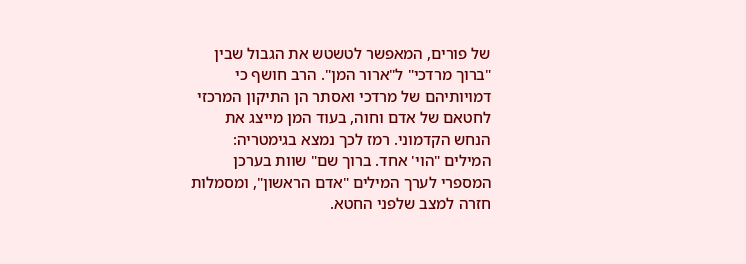של פורים, המאפשר לטשטש את הגבול שבין "ברוך מרדכי" ל"ארור המן". הרב חושף כי דמויותיהם של מרדכי ואסתר הן התיקון המרכזי לחטאם של אדם וחוה, בעוד המן מייצג את הנחש הקדמוני. רמז לכך נמצא בגימטריה: המילים "הוי' אחד. ברוך שם" שוות בערכן המספרי לערך המילים "אדם הראשון", ומסמלות חזרה למצב שלפני החטא.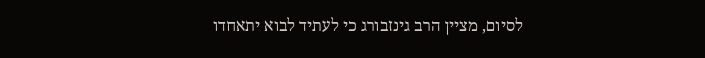לסיום, מציין הרב גינזבורג כי לעתיד לבוא יתאחדו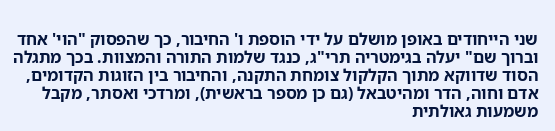שני הייחודים באופן מושלם על ידי הוספת ו' החיבור, כך שהפסוק "הוי' אחד וברוך שם" יעלה בגימטריה תרי"ג, כנגד שלמות התורה והמצוות. בכך מתגלה הסוד שדווקא מתוך הקלקול צומחת התקנה, והחיבור בין הזוגות הקדומים, אדם וחוה, הדר ומהיטבאל (גם כן מספר בראשית), ומרדכי ואסתר, מקבל משמעות גאולתית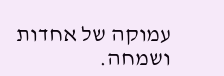עמוקה של אחדות ושמחה.